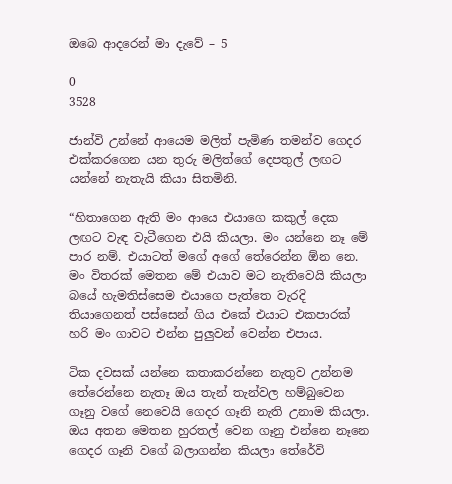ඔබෙ ආදරෙන් මා දැවේ – 5

0
3528

ජාන්වි උන්නේ ආයෙම මලිත් පැමිණ තමන්ව ගෙදර එක්කරගෙන යන තුරු මලිත්ගේ දෙපතුල් ලඟට යන්නේ නැතැයි කියා සිතමිනි.

“හිතාගෙන ඇති මං ආයෙ එයාගෙ කකුල් දෙක ලඟට වැඳ වැටීගෙන එයි කියලා. මං යන්නෙ නෑ මේ පාර නම්. එයාටත් මගේ අගේ තේරෙන්න ඕන නෙ. මං විතරක් මෙතන මේ එයාව මට නැතිවෙයි කියලා බයේ හැමතිස්සෙම එයාගෙ පැත්තෙ වැරදි තියාගෙනත් පස්සෙන් ගිය එකේ එයාට එකපාරක් හරි මං ගාවට එන්න පුලුවන් වෙන්න එපාය.

ටික දවසක් යන්නෙ කතාකරන්නෙ නැතුව උන්නම තේරෙන්නෙ නැතෑ ඔය තැන් තැන්වල හම්බුවෙන ගෑනු වගේ නෙවෙයි ගෙදර ගෑනි නැති උනාම කියලා. ඔය අතන මෙතන හුරතල් වෙන ගෑනු එන්නෙ නෑනෙ ගෙදර ගෑනි වගේ බලාගන්න කියලා තේරේවි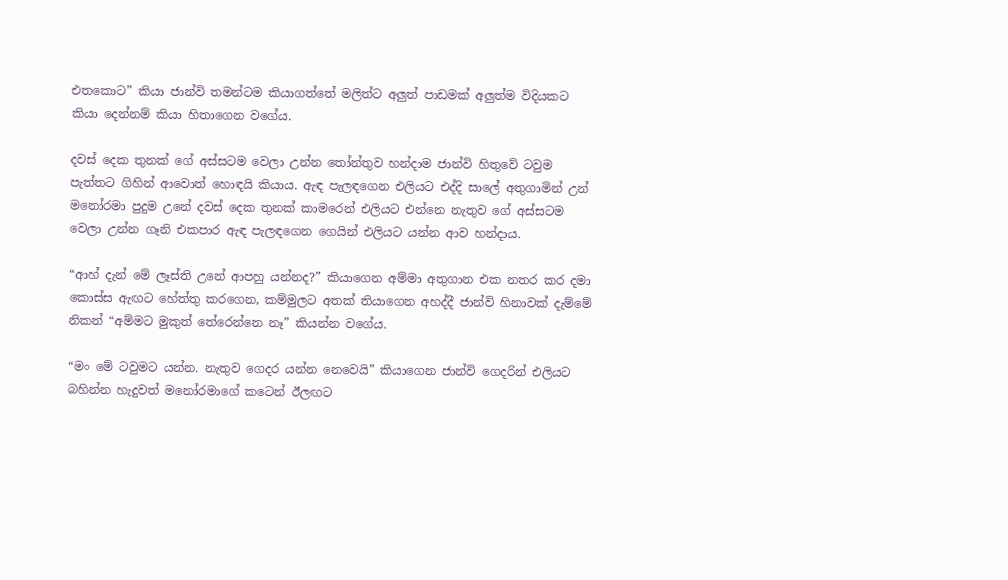එතකොට” කියා ජාන්වි තමන්ටම කියාගත්තේ මලිත්ට අලුත් පාඩමක් අලුත්ම විදියකට කියා දෙන්නම් කියා හිතාගෙන වගේය.

දවස් දෙක තුනක් ගේ අස්සටම වෙලා උන්න තෝන්තුව හන්දාම ජාන්වි හිතුවේ ටවුම පැත්තට ගිහින් ආවොත් හොඳයි කියාය. ඇඳ පැලඳගෙන එලියට එද්දි සාලේ අතුගාමින් උන් මනෝරමා පුදුම උනේ දවස් දෙක තුනක් කාමරෙන් එලියට එන්නෙ නැතුව ගේ අස්සටම වෙලා උන්න ගෑනි එකපාර ඇඳ පැලඳගෙන ගෙයින් එලියට යන්න ආව හන්දාය.

“ආහ් දැන් මේ ලෑස්ති උනේ ආපහු යන්නද?” කියාගෙන අම්මා අතුගාන එක නතර කර දමා කොස්ස ඇඟට හේත්තු කරගෙන, කම්මුලට අතක් තියාගෙන අහද්දී ජාන්වි හිනාවක් දැම්මේ නිකන් “අම්මට මුකුත් තේරෙන්නෙ නෑ” කියන්න වගේය.

“මං මේ ටවුමට යන්න. නැතුව ගෙදර යන්න නෙවෙයි” කියාගෙන ජාන්වි ගෙදරින් එලියට බහින්න හැදුවත් මනෝරමාගේ කටෙන් ඊලඟට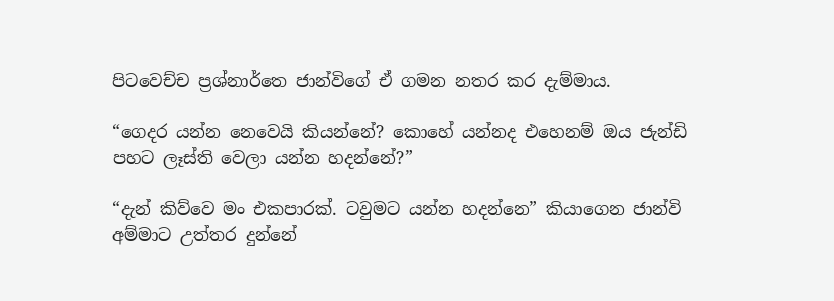පිටවෙච්ච ප්‍රශ්නාර්තෙ ජාන්විගේ ඒ ගමන නතර කර දැම්මාය.

“ගෙදර යන්න නෙවෙයි කියන්නේ? කොහේ යන්නද එහෙනම් ඔය ජැන්ඩි පහට ලෑස්ති වෙලා යන්න හදන්නේ?”

“දැන් කිව්වෙ මං එකපාරක්. ටවුමට යන්න හදන්නෙ” කියාගෙන ජාන්වි අම්මාට උත්තර දුන්නේ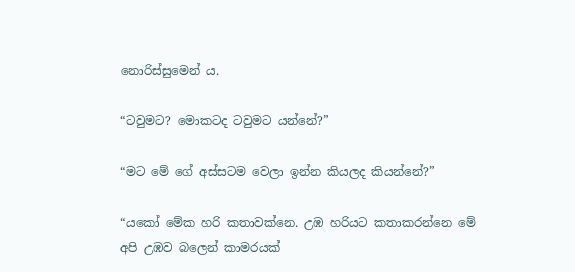නොරිස්සුමෙන් ය.

“ටවුමට? මොකටද ටවුමට යන්නේ?”

“මට මේ ගේ අස්සටම වෙලා ඉන්න කියලද කියන්නේ?”

“යකෝ මේක හරි කතාවක්නෙ. උඹ හරියට කතාකරන්නෙ මේ අපි උඹව බලෙන් කාමරයක්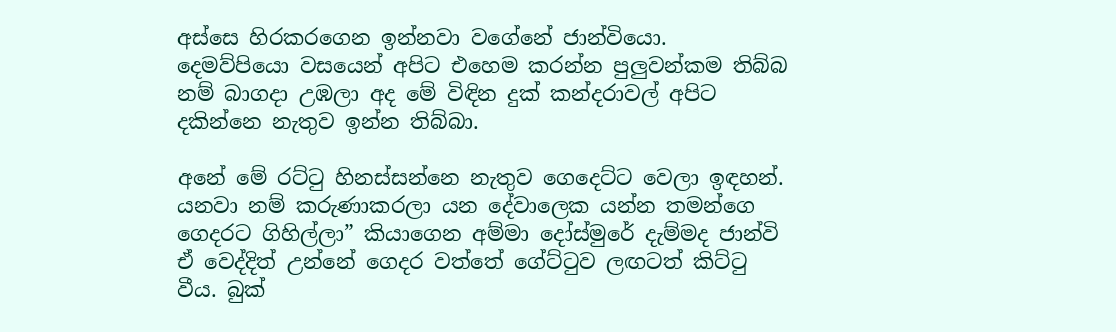අස්සෙ හිරකරගෙන ඉන්නවා වගේනේ ජාන්වියො. දෙමව්පියො වසයෙන් අපිට එහෙම කරන්න පුලුවන්කම තිබ්බ නම් බාගදා උඹලා අද මේ විඳින දුක් කන්දරාවල් අපිට දකින්නෙ නැතුව ඉන්න තිබ්බා.

අනේ මේ රට්ටු හිනස්සන්නෙ නැතුව ගෙදෙට්ට වෙලා ඉඳහන්. යනවා නම් කරුණාකරලා යන දේවාලෙක යන්න තමන්ගෙ ගෙදරට ගිහිල්ලා” කියාගෙන අම්මා දෝස්මුරේ දැම්මද ජාන්වි ඒ වෙද්දිත් උන්නේ ගෙදර වත්තේ ගේට්ටුව ලඟටත් කිට්ටු වීය. බුක්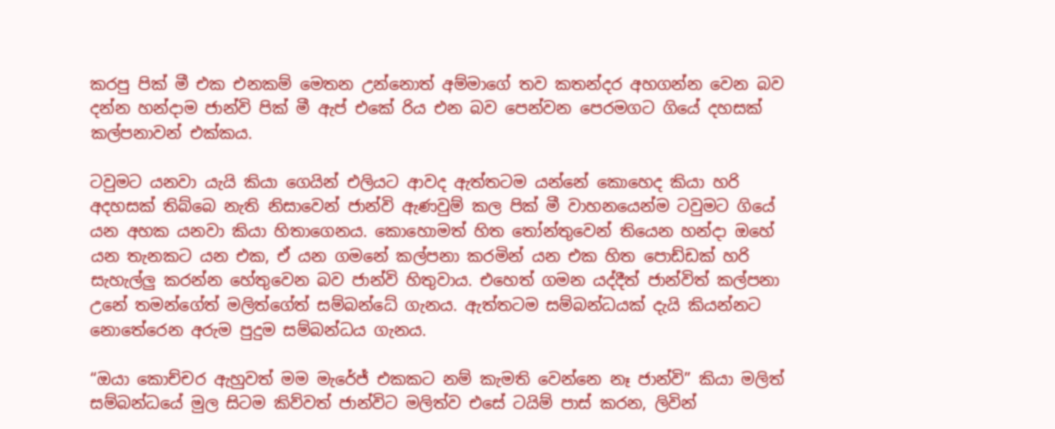කරපු පික් මී එක එනකම් මෙතන උන්නොත් අම්මාගේ තව කතන්දර අහගන්න වෙන බව දන්න හන්දාම ජාන්වි පික් මී ඇප් එකේ රිය එන බව පෙන්වන පෙරමගට ගියේ දහසක් කල්පනාවන් එක්කය.

ටවුමට යනවා යැයි කියා ගෙයින් එලියට ආවද ඇත්තටම යන්නේ කොහෙද කියා හරි අදහසක් තිබ්බෙ නැති නිසාවෙන් ජාන්වි ඇණවුම් කල පික් මී වාහනයෙන්ම ටවුමට ගියේ යන අහක යනවා කියා හිතාගෙනය. කොහොමත් හිත තෝන්තුවෙන් තියෙන හන්දා ඔහේ යන තැනකට යන එක, ඒ යන ගමනේ කල්පනා කරමින් යන එක හිත පොඩ්ඩක් හරි සැහැල්ලු කරන්න හේතුවෙන බව ජාන්වි හිතුවාය. එහෙත් ගමන යද්දීත් ජාන්විත් කල්පනා උනේ තමන්ගේත් මලිත්ගේත් සම්බන්ධේ ගැනය. ඇත්තටම සම්බන්ධයක් දැයි කියන්නට නොතේරෙන අරුම පුදුම සම්බන්ධය ගැනය.

“ඔයා කොච්චර ඇහුවත් මම මැරේජ් එකකට නම් කැමති වෙන්නෙ නෑ ජාන්වි” කියා මලිත් සම්බන්ධයේ මුල සිටම කිව්වත් ජාන්විට මලිත්ව එසේ ටයිම් පාස් කරන, ලිවින්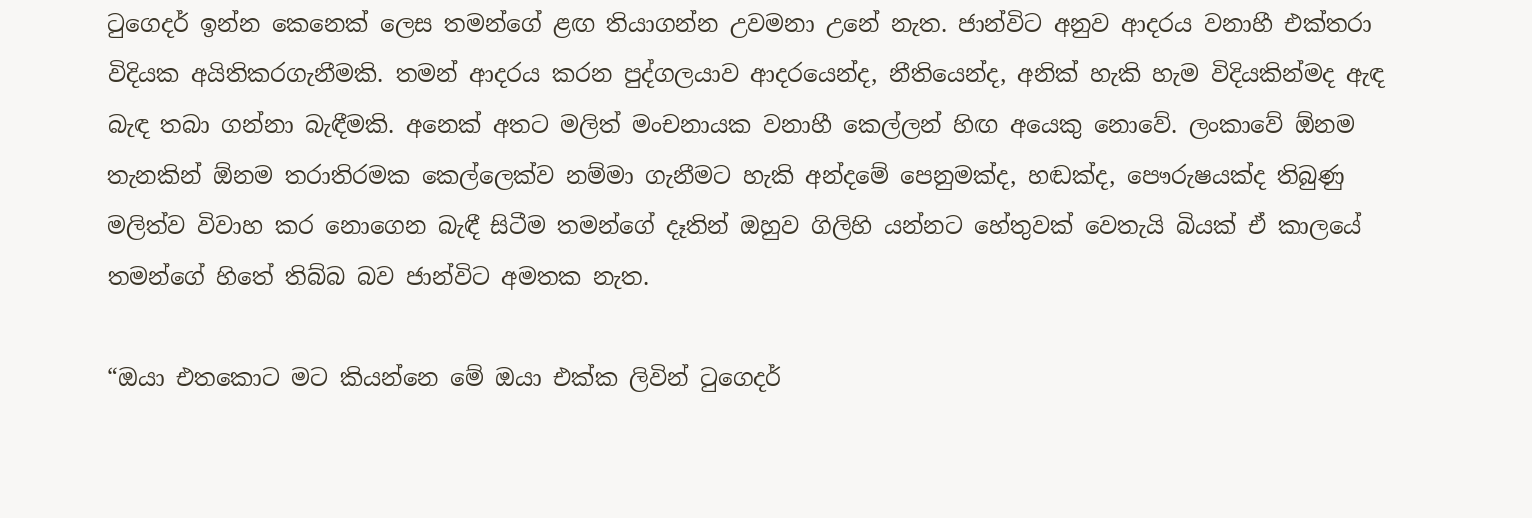ටුගෙදර් ඉන්න කෙනෙක් ලෙස තමන්ගේ ළඟ තියාගන්න උවමනා උනේ නැත. ජාන්විට අනුව ආදරය වනාහී එක්තරා විදියක අයිතිකරගැනීමකි. තමන් ආදරය කරන පුද්ගලයාව ආදරයෙන්ද, නීතියෙන්ද, අනික් හැකි හැම විදියකින්මද ඇඳ බැඳ තබා ගන්නා බැඳීමකි. අනෙක් අතට මලිත් මංචනායක වනාහී කෙල්ලන් හිඟ අයෙකු නොවේ. ලංකාවේ ඕනම තැනකින් ඕනම තරාතිරමක කෙල්ලෙක්ව නම්මා ගැනීමට හැකි අන්දමේ පෙනුමක්ද, හඬක්ද, පෞරුෂයක්ද තිබුණු මලිත්ව විවාහ කර නොගෙන බැඳී සිටීම තමන්ගේ දෑතින් ඔහුව ගිලිහි යන්නට හේතුවක් වෙතැයි බියක් ඒ කාලයේ තමන්ගේ හිතේ තිබ්බ බව ජාන්විට අමතක නැත.

“ඔයා එතකොට මට කියන්නෙ මේ ඔයා එක්ක ලිවින් ටුගෙදර්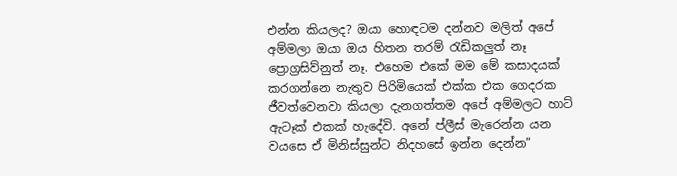එන්න කියලද? ඔයා හොඳටම දන්නව මලිත් අපේ අම්මලා ඔයා ඔය හිතන තරම් රැඩිකලුත් නෑ ප්‍රොග්‍රසිව්නුත් නෑ. එහෙම එකේ මම මේ කසාදයක් කරගන්නෙ නැතුව පිරිමියෙක් එක්ක එක ගෙදරක ජීවත්වෙනවා කියලා දැනගත්තම අපේ අම්මලට හාට් ඇටෑක් එකක් හැදේවි. අනේ ප්ලීස් මැරෙන්න යන වයසෙ ඒ මිනිස්සුන්ට නිදහසේ ඉන්න දෙන්න”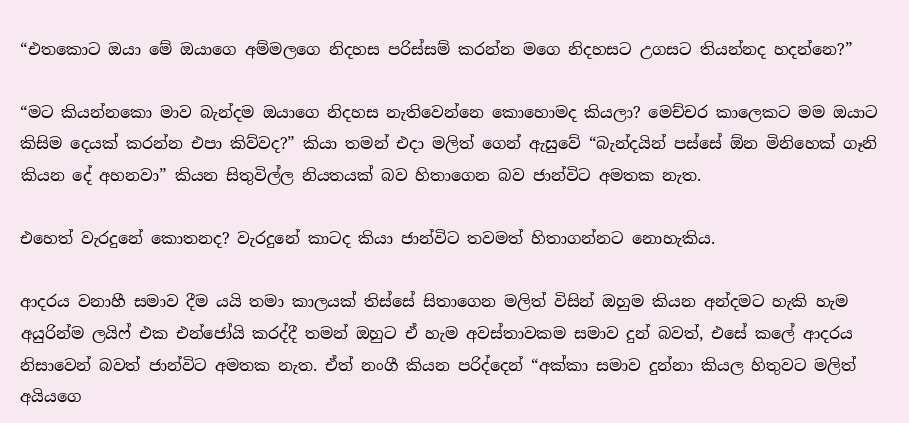“එතකොට ඔයා මේ ඔයාගෙ අම්මලගෙ නිදහස පරිස්සම් කරන්න මගෙ නිදහසට උගසට තියන්නද හදන්නෙ?”

“මට කියන්නකො මාව බැන්දම ඔයාගෙ නිදහස නැතිවෙන්නෙ කොහොමද කියලා? මෙච්චර කාලෙකට මම ඔයාට කිසිම දෙයක් කරන්න එපා කිව්වද?” කියා තමන් එදා මලිත් ගෙන් ඇසුවේ “බැන්දයින් පස්සේ ඕන මිනිහෙක් ගෑනි කියන දේ අහනවා” කියන සිතුවිල්ල නියතයක් බව හිතාගෙන බව ජාන්විට අමතක නැත.

එහෙත් වැරදුනේ කොතනද? වැරදුනේ කාටද කියා ජාන්විට තවමත් හිතාගන්නට නොහැකිය.

ආදරය වනාහී සමාව දීම යයි තමා කාලයක් තිස්සේ සිතාගෙන මලිත් විසින් ඔහුම කියන අන්දමට හැකි හැම අයුරින්ම ලයිෆ් එක එන්ජෝයි කරද්දී තමන් ඔහුට ඒ හැම අවස්තාවකම සමාව දුන් බවත්, එසේ කලේ ආදරය නිසාවෙන් බවත් ජාන්විට අමතක නැත. ඒත් නංගී කියන පරිද්දෙන් “අක්කා සමාව දුන්නා කියල හිතුවට මලිත් අයියගෙ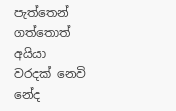පැත්තෙන් ගත්තොත් අයියා වරදක් නෙවි නේද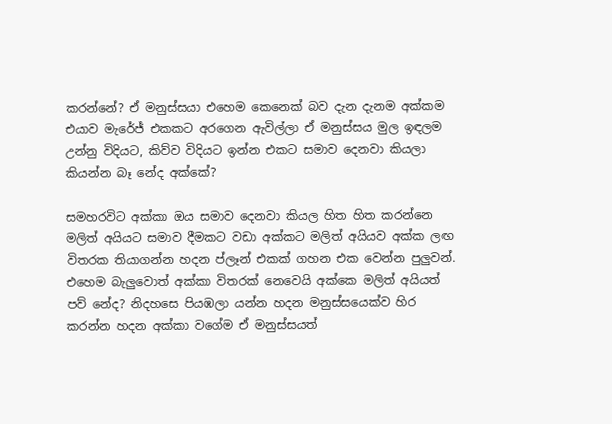කරන්නේ? ඒ මනුස්සයා එහෙම කෙනෙක් බව දැන දැනම අක්කම එයාව මැරේජ් එකකට අරගෙන ඇවිල්ලා ඒ මනුස්සය මුල ඉඳලම උන්නු විදියට, කිව්ව විදියට ඉන්න එකට සමාව දෙනවා කියලා කියන්න බෑ නේද අක්කේ?

සමහරවිට අක්කා ඔය සමාව දෙනවා කියල හිත හිත කරන්නෙ මලිත් අයියට සමාව දීමකට වඩා අක්කට මලිත් අයියව අක්ක ලඟ විතරක තියාගන්න හදන ප්ලෑන් එකක් ගහන එක වෙන්න පුලුවන්. එහෙම බැලුවොත් අක්කා විතරක් නෙවෙයි අක්කෙ මලිත් අයියත් පව් නේද? නිදහසෙ පියඹලා යන්න හදන මනුස්සයෙක්ව හිර කරන්න හදන අක්කා වගේම ඒ මනුස්සයත්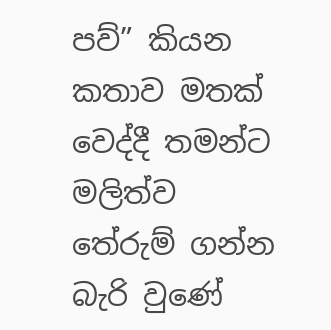පව්” කියන කතාව මතක් වෙද්දී තමන්ට මලිත්ව තේරුම් ගන්න බැරි වුණේ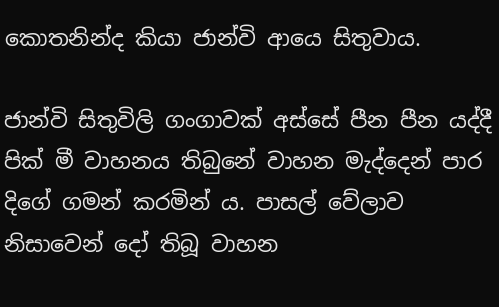කොතනින්ද කියා ජාන්වි ආයෙ සිතුවාය.

ජාන්වි සිතුවිලි ගංගාවක් අස්සේ පීන පීන යද්දී පික් මී වාහනය තිබුනේ වාහන මැද්දෙන් පාර දිගේ ගමන් කරමින් ය. පාසල් වේලාව නිසාවෙන් දෝ තිබූ වාහන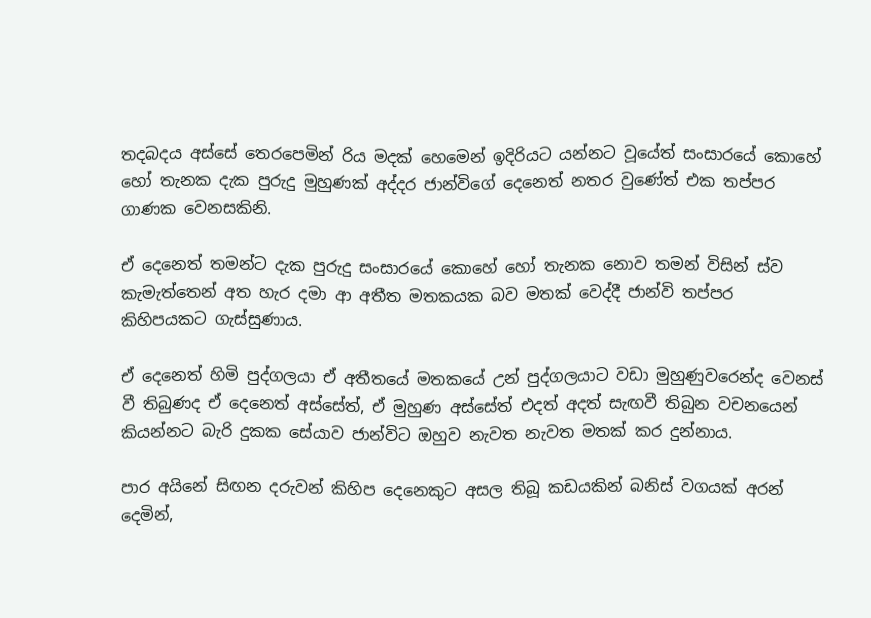තදබදය අස්සේ තෙරපෙමින් රිය මදක් හෙමෙන් ඉදිරියට යන්නට වූයේත් සංසාරයේ කොහේ හෝ තැනක දැක පුරුදු මුහුණක් අද්දර ජාන්විගේ දෙනෙත් නතර වුණේත් එක තප්පර ගාණක වෙනසකිනි.

ඒ දෙනෙත් තමන්ට දැක පුරුදු සංසාරයේ කොහේ හෝ තැනක නොව තමන් විසින් ස්ව කැමැත්තෙන් අත හැර දමා ආ අතීත මතකයක බව මතක් වෙද්දී ජාන්වි තප්පර කිහිපයකට ගැස්සුණාය.

ඒ දෙනෙත් හිමි පුද්ගලයා ඒ අතීතයේ මතකයේ උන් පුද්ගලයාට වඩා මුහුණුවරෙන්ද වෙනස් වී තිබුණද ඒ දෙනෙත් අස්සේත්, ඒ මුහුණ අස්සේත් එදත් අදත් සැඟවී තිබුන වචනයෙන් කියන්නට බැරි දුකක සේයාව ජාන්විට ඔහුව නැවත නැවත මතක් කර දුන්නාය.

පාර අයිනේ සිඟන දරුවන් කිහිප දෙනෙකුට අසල තිබූ කඩයකින් බනිස් වගයක් අරන් දෙමින්,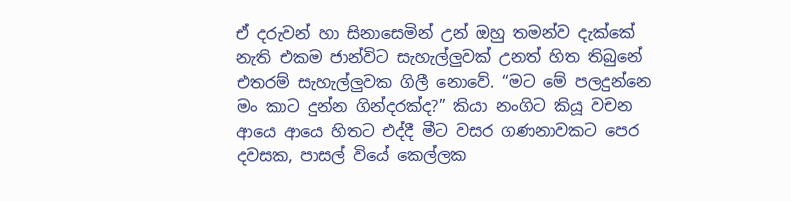ඒ දරුවන් හා සිනාසෙමින් උන් ඔහු තමන්ව දැක්කේ නැති එකම ජාන්විට සැහැල්ලුවක් උනත් හිත තිබුනේ එතරම් සැහැල්ලුවක ගිලී නොවේ. “මට මේ පලදුන්නෙ මං කාට දුන්න ගින්දරක්ද?” කියා නංගිට කියූ වචන ආයෙ ආයෙ හිතට එද්දී මීට වසර ගණනාවකට පෙර දවසක, පාසල් වියේ කෙල්ලක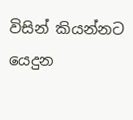විසින් කියන්නට යෙදුන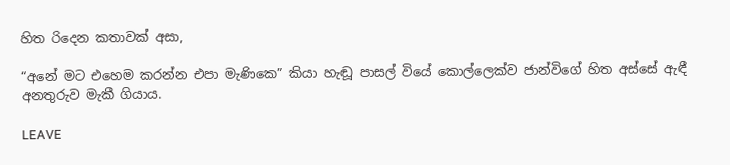හිත රිදෙන කතාවක් අසා,

“අනේ මට එහෙම කරන්න එපා මැණිකෙ” කියා හැඬූ පාසල් වියේ කොල්ලෙක්ව ජාන්විගේ හිත අස්සේ ඇඳී අනතුරුව මැකී ගියාය.

LEAVE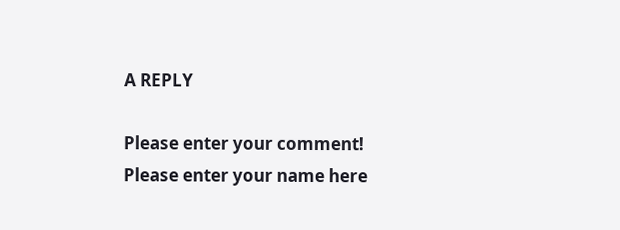A REPLY

Please enter your comment!
Please enter your name here